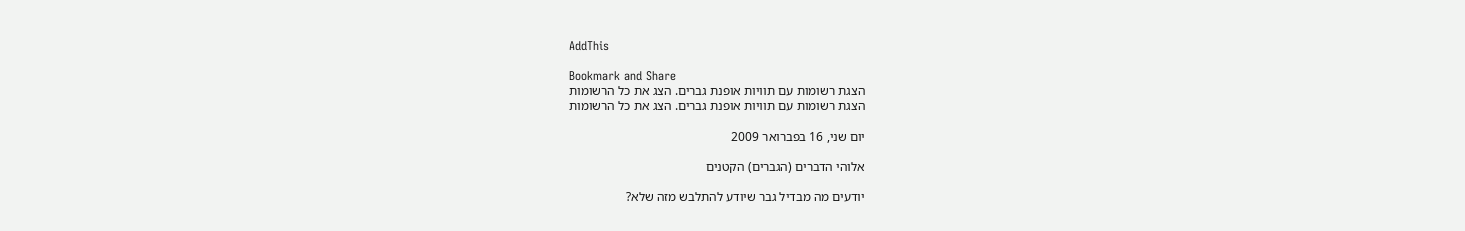AddThis

Bookmark and Share
הצגת רשומות עם תוויות אופנת גברים. הצג את כל הרשומות
הצגת רשומות עם תוויות אופנת גברים. הצג את כל הרשומות

יום שני, 16 בפברואר 2009

אלוהי הדברים (הגברים) הקטנים

יודעים מה מבדיל גבר שיודע להתלבש מזה שלא?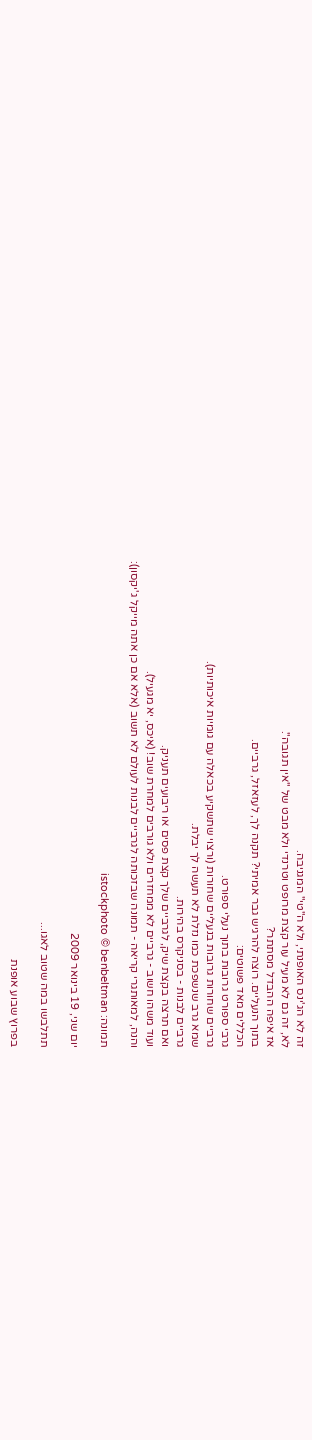זה לא הג'ינס האופנתי, ולא ה"טי" המגניבה.
לא, זה גם לא מעיל עור קצת מרופט וטרנדי ולא מבט של "אין תגובה".
אז איפה ההבדל מסתתר?
בתוך הנעליים. רוצה להרגיש גבר אמיתי? תקנה לך, לעזאזל, גרביים.
הכללים מאד פשוטים:
גרבי ספורט גרובות בתוך נעלי ספורט.
גרביים שחורות גרובות בנעליים שחורות (ורצוי שתשקיע בכאלה עם גומיות איכותיות).
שמא גרב שנשפכת כמו נזלת לא תעשה לך יבלת.
גרביים לבנות - בסניקרס בהירות.
ואם תרצה בקצת שיק, לגרביים שלך קצת פסים או ריבועים תעניק.
ועוד משהו חשוב - גרביים לא ממחזרים ולא גורבים למחרת שוב! (איכס, יא מגעיל).
והנה, למאותגרי קריאה - תמונה שבזכותה לגרביים לבנות לעולם לא תשוב (אלא אם כן אתה מייקל ג'יקסון):

תמונה: istockphoto © benbeltman

יום שני, 19 בינואר 2009

תתלבשו במה שטוב לאגו...

בפרוץ שבוע אופנת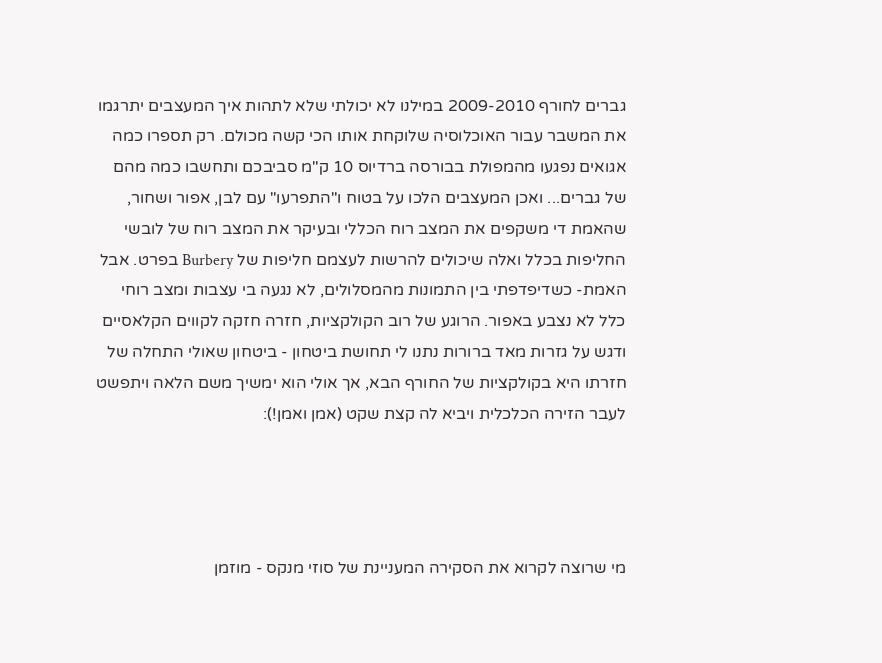גברים לחורף 2009-2010 במילנו לא יכולתי שלא לתהות איך המעצבים יתרגמו את המשבר עבור האוכלוסיה שלוקחת אותו הכי קשה מכולם. רק תספרו כמה אגואים נפגעו מהמפולת בבורסה ברדיוס 10 ק"מ סביבכם ותחשבו כמה מהם של גברים... ואכן המעצבים הלכו על בטוח ו"התפרעו" עם לבן, אפור ושחור, שהאמת די משקפים את המצב רוח הכללי ובעיקר את המצב רוח של לובשי החליפות בכלל ואלה שיכולים להרשות לעצמם חליפות של Burbery בפרט. אבל האמת- כשדיפדפתי בין התמונות מהמסלולים, לא נגעה בי עצבות ומצב רוחי כלל לא נצבע באפור. הרוגע של רוב הקולקציות, חזרה חזקה לקווים הקלאסיים ודגש על גזרות מאד ברורות נתנו לי תחושת ביטחון - ביטחון שאולי התחלה של חזרתו היא בקולקציות של החורף הבא, אך אולי הוא ימשיך משם הלאה ויתפשט לעבר הזירה הכלכלית ויביא לה קצת שקט (אמן ואמן!):




מי שרוצה לקרוא את הסקירה המעניינת של סוזי מנקס - מוזמן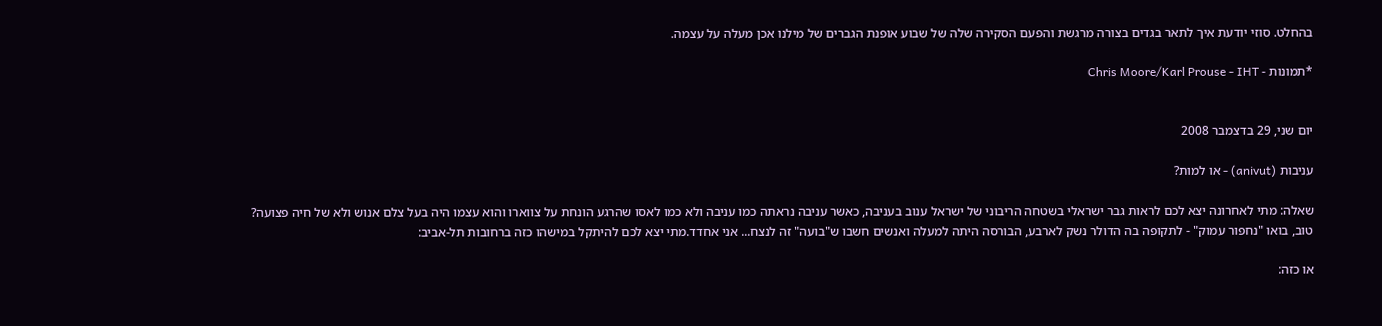בהחלט. סוזי יודעת איך לתאר בגדים בצורה מרגשת והפעם הסקירה שלה של שבוע אופנת הגברים של מילנו אכן מעלה על עצמה.

*תמונות - Chris Moore/Karl Prouse - IHT


יום שני, 29 בדצמבר 2008

עניבות (anivut) - או למות?

שאלה: מתי לאחרונה יצא לכם לראות גבר ישראלי בשטחה הריבוני של ישראל ענוב בעניבה, כאשר עניבה נראתה כמו עניבה ולא כמו לאסו שהרגע הונחת על צווארו והוא עצמו היה בעל צלם אנוש ולא של חיה פצועה? טוב, בואו "נחפור עמוק" - לתקופה בה הדולר נשק לארבע, הבורסה היתה למעלה ואנשים חשבו ש"בועה" זה לנצח... אני אחדד.מתי יצא לכם להיתקל במישהו כזה ברחובות תל-אביב:

או כזה: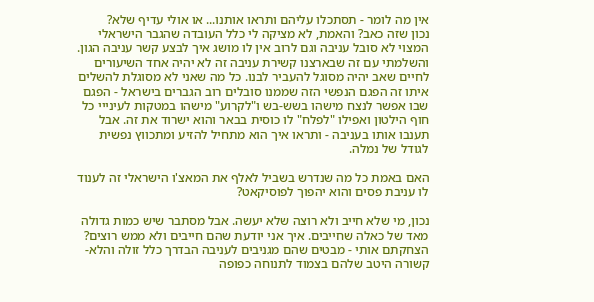אין מה לומר - תסתכלו עליהם ותראו אותנו... או אולי עדיף שלא?
נכון שזה כאב? והאמת, לא מציקה לי כלל העובדה שהגבר הישראלי המצוי לא סובל עניבה וגם לרוב אין לו מושג איך לבצע קשר עניבה הגון. והשלמתי עם זה שבארצנו קשירת עניבה זה לא יהיה אחד השיעורים לחיים שאב יהיה מסוגל להעביר לבנו. כל מה שאני לא מסוגלת להשלים איתו זה הפגם הנפשי הזה שממנו סובלים רוב הגברים בישראל - הפגם שבו אפשר לנצח מישהו בשש-בש ו"לקרוע" מישהו במטקות לעינייי כל חוף הילטון ואפילו "לפלח" לו כוסית בבאר והוא ישרוד את זה. אבל תענבו אותו בעניבה - ותראו איך הוא מתחיל להזיע ומתכווץ נפשית לגודל של נמלה.

האם באמת כל מה שנדרש בשביל לאלף את המאצ'ו הישראלי זה לענוד לו עניבת פסים והוא יהפוך לפוסיקאט?

נכון, מי שלא חייב ולא רוצה שלא יעשה. אבל מסתבר שיש כמות גדולה מאד של כאלה שחייבים. איך אני יודעת שהם חייבים ולא ממש רוצים? הצחקתם אותי - מבטים שהם מגניבים לעניבה הבדרך כלל זולה והלא-קשורה היטב שלהם בצמוד לתנוחה כפופה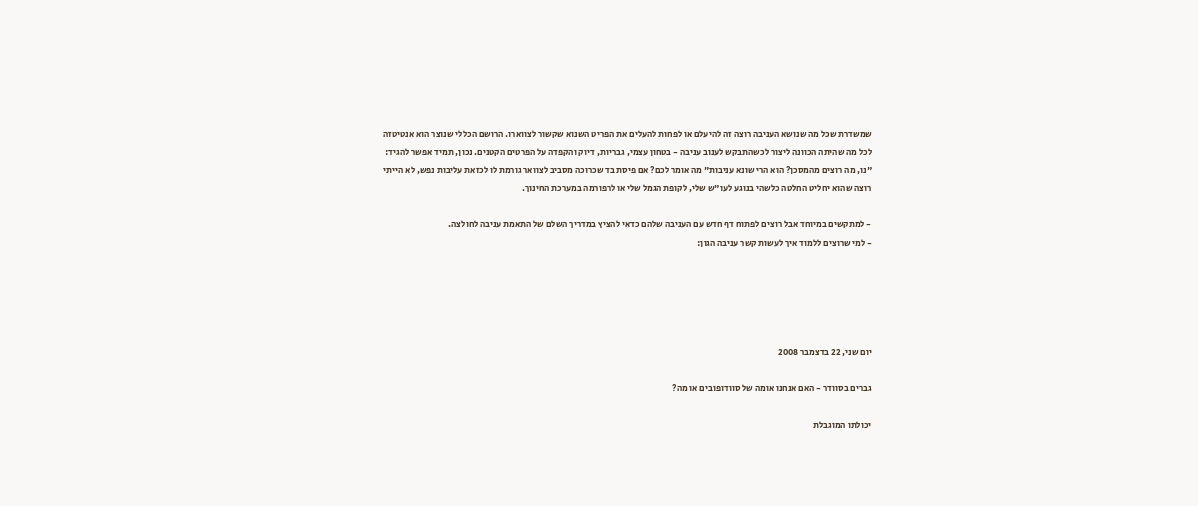שמשדרת שכל מה שנושא העניבה רוצה זה להיעלם או לפחות להעלים את הפריט השנוא שקשור לצווארו. הרושם הכללי שנוצר הוא אנטיטזה לכל מה שהיתה הכוונה ליצור לכשהתבקש לענוב עניבה - בטחון עצמי, גבריות, דיוק והקפדה על הפרטים הקטנים. נכון, תמיד אפשר להגיד: "נו, מה רוצים מהמסכן? הוא הרי שונא עניבות" מה אומר לכם? אם פיסת בד שכרוכה מסביב לצוואר גורמת לו לכזאת עליבות נפש, לא הייתי רוצה שהוא יחליט החלטה כלשהי בנוגע לעו"ש שלי, לקופת הגמל שלי או לרפורמה במערכת החינוך.

- למתקשים במיוחד אבל רוצים לפתוח דף חדש עם העניבה שלהם כדאי להציץ במדריך השלם של התאמת עניבה לחולצה.
- למי שרוצים ללמוד איך לעשות קשר עניבה הגון:





יום שני, 22 בדצמבר 2008

גברים בסוודר - האם אנחנו אומה של סוודופובים או מה?

יכולתו המוגבלת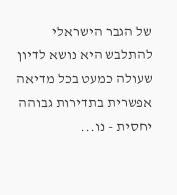של הגבר הישראלי להתלבש היא נושא לדיון שעולה כמעט בכל מדיאה אפשרית בתדירות גבוהה יחסית - נו...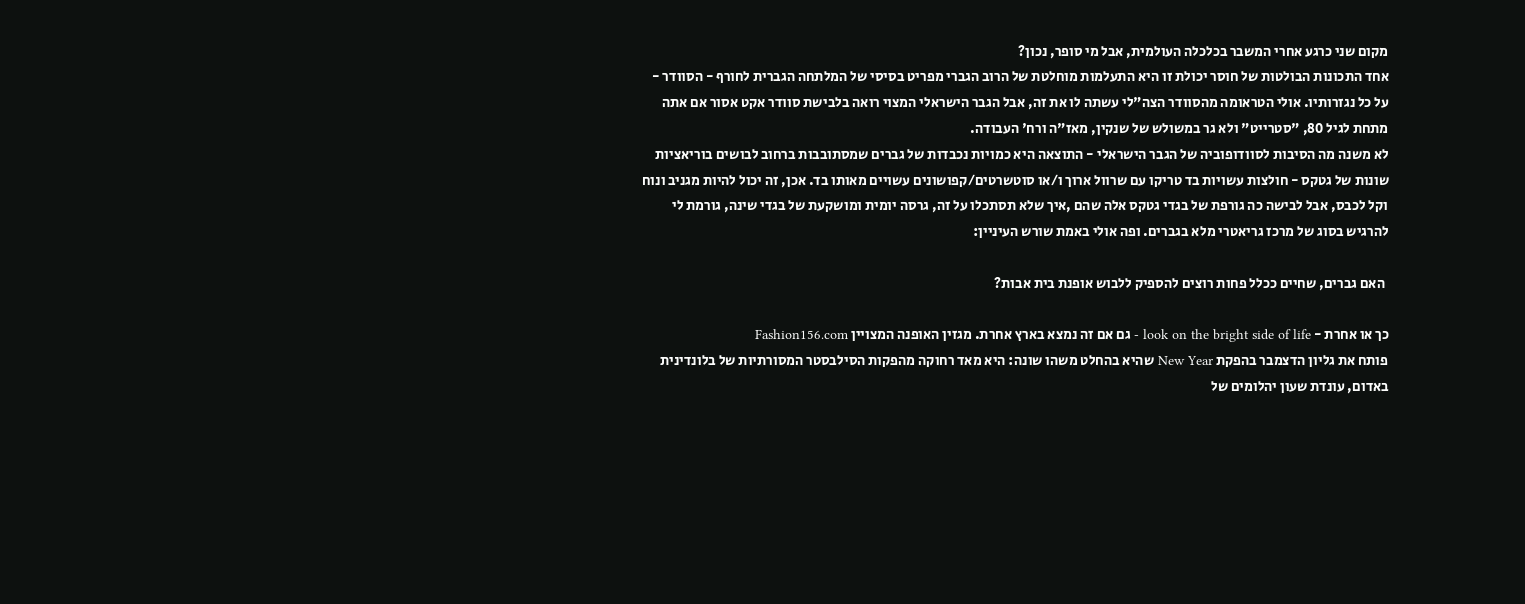מקום שני כרגע אחרי המשבר בכלכלה העולמית, אבל מי סופר, נכון?
אחד התכונות הבולטות של חוסר יכולת זו היא התעלמות מוחלטת של הרוב הגברי מפריט בסיסי של המלתחה הגברית לחורף - הסוודר - על כל נגזרותיו. אולי הטראומה מהסוודר הצה"לי עשתה לו את זה, אבל הגבר הישראלי המצוי רואה בלבישת סוודר אקט אסור אם אתה מתחת לגיל 80, "סטרייט" ולא גר במשולש של שנקין, מאז"ה ורח' העבודה.
לא משנה מה הסיבות לסוודופוביה של הגבר הישראלי - התוצאה היא כמויות נכבדות של גברים שמסתובבות ברחוב לבושים בוריאציות שונות של גטקס - חולצות עשויות בד טריקו עם שרוול ארוך ו/או סוטשרטים/קפושונים עשויים מאותו בד. אכן, זה יכול להיות מגניב ונוח וקל לכבס, אבל לבישה כה גורפת של בגדי גטקס אלה שהם ,איך שלא תסתכלו על זה, גרסה יומית ומושקעת של בגדי שינה, גורמת לי להרגיש בסוג של מרכז גריאטרי מלא בגברים. ופה אולי באמת שורש העיניין:

 האם גברים, שחיים ככלל פחות רוצים להספיק ללבוש אופנת בית אבות?

כך או אחרת - look on the bright side of life - גם אם זה נמצא בארץ אחרת. מגזין האופנה המצויין Fashion156.com
פותח את גליון הדצמבר בהפקת New Year שהיא בהחלט משהו שונה: היא מאד רחוקה מהפקות הסילבסטר המסורתיות של בלונדינית באדום, עונדת שעון יהלומים של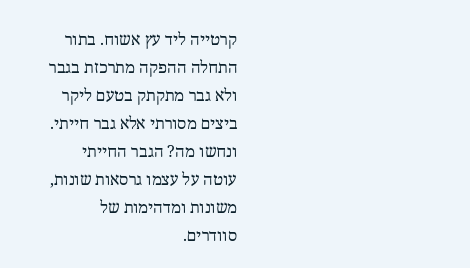קרטייה ליד עץ אשוח. בתור התחלה ההפקה מתרכזת בגבר ולא גבר מתקתק בטעם ליקר ביצים מסורתי אלא גבר חייתי. ונחשו מה? הגבר החייתי עוטה על עצמו גרסאות שונות, משונות ומדהימות של סוודרים.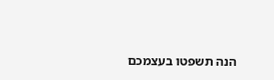הנה תשפטו בעצמכם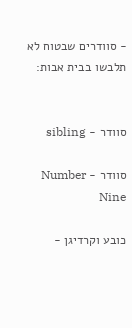- סוודרים שבטוח לא תלבשו בבית אבות:


סוודר - sibling

סוודר - Number Nine

כובע וקרדיגן -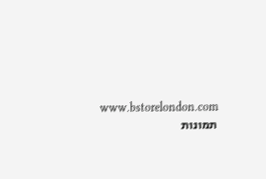www.bstorelondon.com
תמונות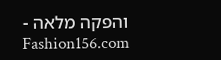והפקה מלאה - Fashion156.com